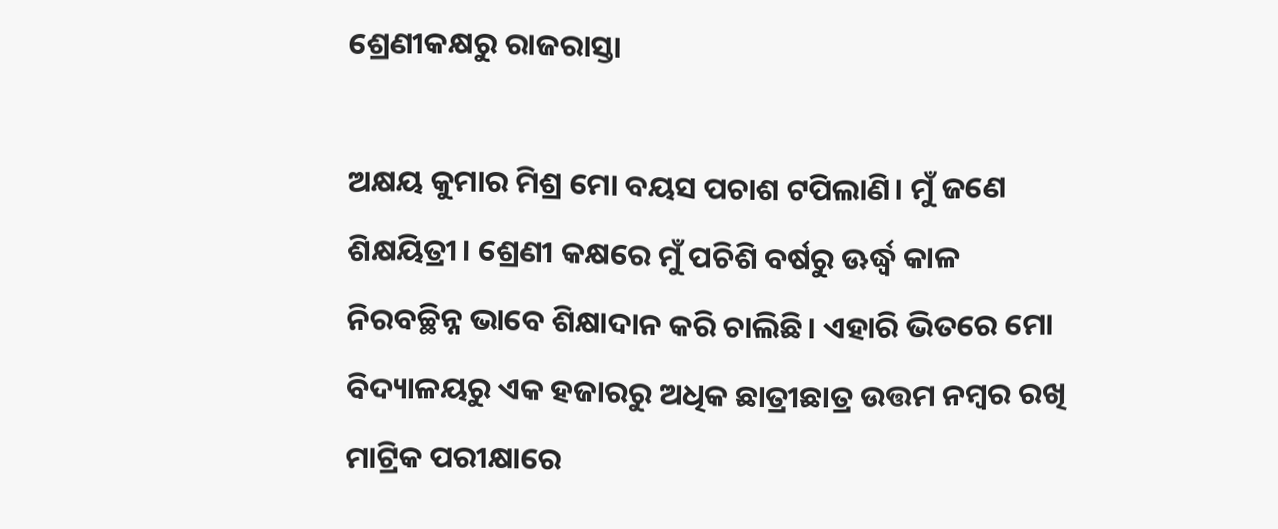ଶ୍ରେଣୀକକ୍ଷରୁ ରାଜରାସ୍ତା

ଅକ୍ଷୟ କୁମାର ମିଶ୍ର ମୋ ବୟସ ପଚାଶ ଟପିଲାଣି। ମୁଁ ଜଣେ ଶିକ୍ଷୟିତ୍ରୀ। ଶ୍ରେଣୀ କକ୍ଷରେ ମୁଁ ପଚିଶି ବର୍ଷରୁ ଊର୍ଦ୍ଧ୍ୱ କାଳ ନିରବଚ୍ଛିନ୍ନ ଭାବେ ଶିକ୍ଷାଦାନ କରି ଚାଲିଛି। ଏହାରି ଭିତରେ ମୋ ବିଦ୍ୟାଳୟରୁ ଏକ ହଜାରରୁ ଅଧିକ ଛାତ୍ରୀଛାତ୍ର ଉତ୍ତମ ନମ୍ବର ରଖି ମାଟ୍ରିକ ପରୀକ୍ଷାରେ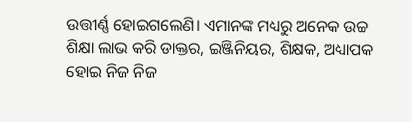ଉତ୍ତୀର୍ଣ୍ଣ ହୋଇଗଲେଣି। ଏମାନଙ୍କ ମଧ୍ୟରୁ ଅନେକ ଉଚ୍ଚ ଶିକ୍ଷା ଲାଭ କରି ଡାକ୍ତର, ଇଞ୍ଜିନିୟର, ଶିକ୍ଷକ, ଅଧ୍ୟାପକ ହୋଇ ନିଜ ନିଜ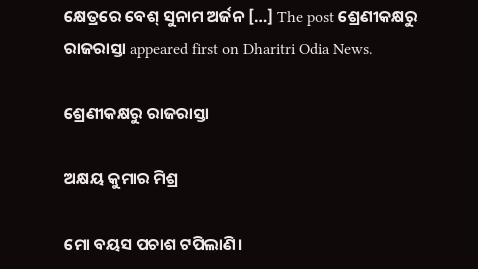କ୍ଷେତ୍ରରେ ବେଶ୍‌ ସୁନାମ ଅର୍ଜନ […] The post ଶ୍ରେଣୀକକ୍ଷରୁ ରାଜରାସ୍ତା appeared first on Dharitri Odia News.

ଶ୍ରେଣୀକକ୍ଷରୁ ରାଜରାସ୍ତା

ଅକ୍ଷୟ କୁମାର ମିଶ୍ର

ମୋ ବୟସ ପଚାଶ ଟପିଲାଣି।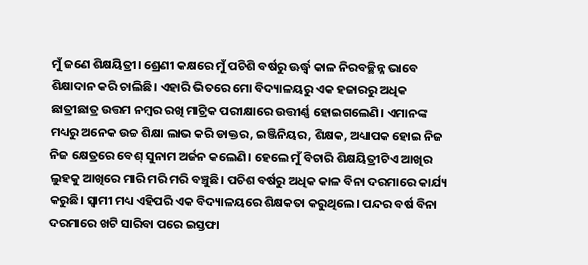ମୁଁ ଜଣେ ଶିକ୍ଷୟିତ୍ରୀ। ଶ୍ରେଣୀ କକ୍ଷରେ ମୁଁ ପଚିଶି ବର୍ଷରୁ ଊର୍ଦ୍ଧ୍ୱ କାଳ ନିରବଚ୍ଛିନ୍ନ ଭାବେ ଶିକ୍ଷାଦାନ କରି ଚାଲିଛି। ଏହାରି ଭିତରେ ମୋ ବିଦ୍ୟାଳୟରୁ ଏକ ହଜାରରୁ ଅଧିକ ଛାତ୍ରୀଛାତ୍ର ଉତ୍ତମ ନମ୍ବର ରଖି ମାଟ୍ରିକ ପରୀକ୍ଷାରେ ଉତ୍ତୀର୍ଣ୍ଣ ହୋଇଗଲେଣି। ଏମାନଙ୍କ ମଧ୍ୟରୁ ଅନେକ ଉଚ୍ଚ ଶିକ୍ଷା ଲାଭ କରି ଡାକ୍ତର, ଇଞ୍ଜିନିୟର, ଶିକ୍ଷକ, ଅଧ୍ୟାପକ ହୋଇ ନିଜ ନିଜ କ୍ଷେତ୍ରରେ ବେଶ୍‌ ସୁନାମ ଅର୍ଜନ କଲେଣି। ହେଲେ ମୁଁ ବିଚାରି ଶିକ୍ଷୟିତ୍ରୀଟିଏ ଆଖିର ଲୁହକୁ ଆଖିରେ ମାରି ମରି ମରି ବଞ୍ଚୁଛି। ପଚିଶ ବର୍ଷରୁ ଅଧିକ କାଳ ବିନା ଦରମାରେ କାର୍ଯ୍ୟ କରୁଛି। ସ୍ବାମୀ ମଧ୍ୟ ଏହିପରି ଏକ ବିଦ୍ୟାଳୟରେ ଶିକ୍ଷକତା କରୁଥିଲେ। ପନ୍ଦର ବର୍ଷ ବିନା ଦରମାରେ ଖଟି ସାରିବା ପରେ ଇସ୍ତଫା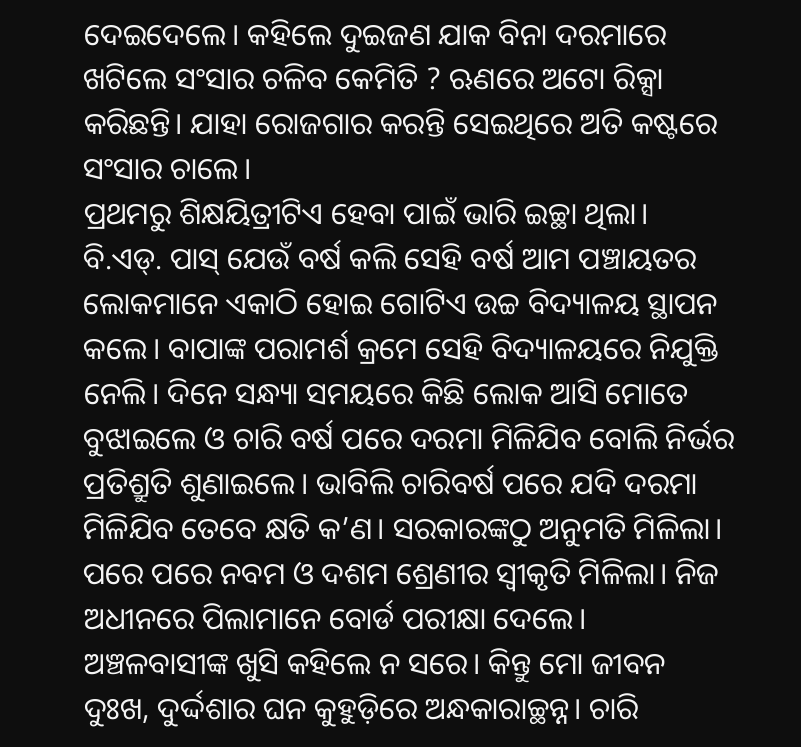ଦେଇଦେଲେ। କହିଲେ ଦୁଇଜଣ ଯାକ ବିନା ଦରମାରେ ଖଟିଲେ ସଂସାର ଚଳିବ କେମିତି ? ଋଣରେ ଅଟୋ ରିକ୍ସା କରିଛନ୍ତି। ଯାହା ରୋଜଗାର କରନ୍ତି ସେଇଥିରେ ଅତି କଷ୍ଟରେ ସଂସାର ଚାଲେ।
ପ୍ରଥମରୁ ଶିକ୍ଷୟିତ୍ରୀଟିଏ ହେବା ପାଇଁ ଭାରି ଇଚ୍ଛା ଥିଲା। ବି.ଏଡ୍‌. ପାସ୍‌ ଯେଉଁ ବର୍ଷ କଲି ସେହି ବର୍ଷ ଆମ ପଞ୍ଚାୟତର ଲୋକମାନେ ଏକାଠି ହୋଇ ଗୋଟିଏ ଉଚ୍ଚ ବିଦ୍ୟାଳୟ ସ୍ଥାପନ କଲେ। ବାପାଙ୍କ ପରାମର୍ଶ କ୍ରମେ ସେହି ବିଦ୍ୟାଳୟରେ ନିଯୁକ୍ତି ନେଲି। ଦିନେ ସନ୍ଧ୍ୟା ସମୟରେ କିଛି ଲୋକ ଆସି ମୋତେ ବୁଝାଇଲେ ଓ ଚାରି ବର୍ଷ ପରେ ଦରମା ମିଳିଯିବ ବୋଲି ନିର୍ଭର ପ୍ରତିଶ୍ରୁତି ଶୁଣାଇଲେ। ଭାବିଲି ଚାରିବର୍ଷ ପରେ ଯଦି ଦରମା ମିଳିଯିବ ତେବେ କ୍ଷତି କ’ଣ। ସରକାରଙ୍କଠୁ ଅନୁମତି ମିଳିଲା। ପରେ ପରେ ନବମ ଓ ଦଶମ ଶ୍ରେଣୀର ସ୍ବୀକୃତି ମିଳିଲା। ନିଜ ଅଧୀନରେ ପିଲାମାନେ ବୋର୍ଡ ପରୀକ୍ଷା ଦେଲେ। ଅଞ୍ଚଳବାସୀଙ୍କ ଖୁସି କହିଲେ ନ ସରେ। କିନ୍ତୁ ମୋ ଜୀବନ ଦୁଃଖ, ଦୁର୍ଦ୍ଦଶାର ଘନ କୁହୁଡ଼ିରେ ଅନ୍ଧକାରାଚ୍ଛନ୍ନ। ଚାରି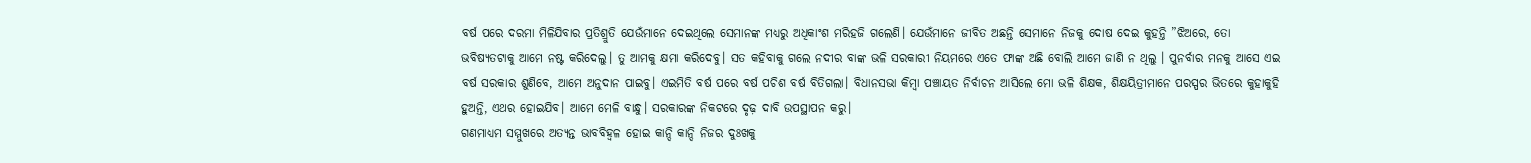ବର୍ଷ ପରେ ଦରମା ମିଳିଯିବାର ପ୍ରତିଶ୍ରୁତି ଯେଉଁମାନେ ଦେଇଥିଲେ ସେମାନଙ୍କ ମଧ୍ୟରୁ ଅଧିକାଂଶ ମରିହଜି ଗଲେଣି। ଯେଉଁମାନେ ଜୀବିତ ଅଛନ୍ତି ସେମାନେ ନିଜକୁ ଦୋଷ ଦେଇ କୁହନ୍ତି ”ଝିଅରେ, ତୋ ଭବିଷ୍ୟତଟାକୁ ଆମେ ନଷ୍ଟ କରିଦେଲୁ। ତୁ ଆମକୁ କ୍ଷମା କରିଦେବୁ। ସତ କହିବାକୁ ଗଲେ ନଦୀର ବାଙ୍କ ଭଳି ସରକାରୀ ନିୟମରେ ଏତେ ଫାଙ୍କ ଅଛି ବୋଲି ଆମେ ଜାଣି ନ ଥିଲୁ । ପୁନର୍ବାର ମନକୁ ଆସେ ଏଇ ବର୍ଷ ସରକାର ଶୁଣିବେ, ଆମେ ଅନୁଦାନ ପାଇବୁ। ଏଇମିତି ବର୍ଷ ପରେ ବର୍ଷ ପଚିଶ ବର୍ଷ ବିତିଗଲା। ବିଧାନସଭା କିମ୍ବା ପଞ୍ଚାୟତ ନିର୍ବାଚନ ଆସିଲେ ମୋ ଭଳି ଶିକ୍ଷକ, ଶିକ୍ଷୟିତ୍ରୀମାନେ ପରସ୍ପର ଭିତରେ କୁହାକୁହି ହୁଅନ୍ତି, ଏଥର ହୋଇଯିବ। ଆମେ ମେଳି ବାନ୍ଧୁ। ସରକାରଙ୍କ ନିକଟରେ ଦୃଢ଼ ଦାବି ଉପସ୍ଥାପନ କରୁ।
ଗଣମାଧ୍ୟମ ସମ୍ମୁଖରେ ଅତ୍ୟନ୍ତ ଭାବବିହ୍ବଳ ହୋଇ କାନ୍ଦି କାନ୍ଦି ନିଜର ଦୁଃଖକୁ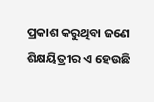ପ୍ରକାଶ କରୁଥିବା ଜଣେ ଶିକ୍ଷୟିତ୍ରୀର ଏ ହେଉଛି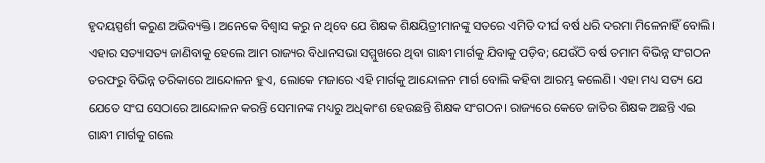ହୃଦୟସ୍ପର୍ଶୀ କରୁଣ ଅଭିବ୍ୟକ୍ତି। ଅନେକେ ବିଶ୍ୱାସ କରୁ ନ ଥିବେ ଯେ ଶିକ୍ଷକ ଶିକ୍ଷୟିତ୍ରୀମାନଙ୍କୁ ସତରେ ଏମିତି ଦୀର୍ଘ ବର୍ଷ ଧରି ଦରମା ମିଳେନାହିଁ ବୋଲି। ଏହାର ସତ୍ୟାସତ୍ୟ ଜାଣିବାକୁ ହେଲେ ଆମ ରାଜ୍ୟର ବିଧାନସଭା ସମ୍ମୁଖରେ ଥିବା ଗାନ୍ଧୀ ମାର୍ଗକୁ ଯିବାକୁ ପଡ଼ିବ; ଯେଉଁଠି ବର୍ଷ ତମାମ ବିଭିନ୍ନ ସଂଗଠନ ତରଫରୁ ବିଭିନ୍ନ ତରିକାରେ ଆନ୍ଦୋଳନ ହୁଏ, ଲୋକେ ମଜାରେ ଏହି ମାର୍ଗକୁ ଆନ୍ଦୋଳନ ମାର୍ଗ ବୋଲି କହିବା ଆରମ୍ଭ କଲେଣି। ଏହା ମଧ୍ୟ ସତ୍ୟ ଯେ ଯେତେ ସଂଘ ସେଠାରେ ଆନ୍ଦୋଳନ କରନ୍ତି ସେମାନଙ୍କ ମଧ୍ୟରୁ ଅଧିକାଂଶ ହେଉଛନ୍ତି ଶିକ୍ଷକ ସଂଗଠନ। ରାଜ୍ୟରେ କେତେ ଜାତିର ଶିକ୍ଷକ ଅଛନ୍ତି ଏଇ ଗାନ୍ଧୀ ମାର୍ଗକୁ ଗଲେ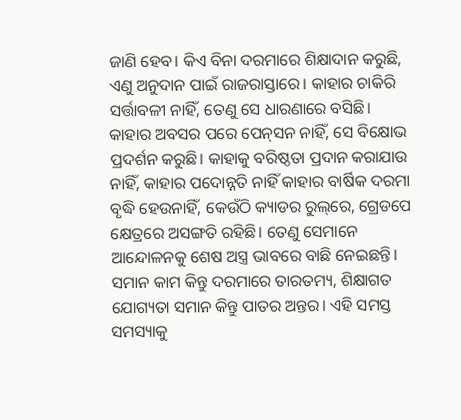ଜାଣି ହେବ। କିଏ ବିନା ଦରମାରେ ଶିକ୍ଷାଦାନ କରୁଛି, ଏଣୁ ଅନୁଦାନ ପାଇଁ ରାଜରାସ୍ତାରେ। କାହାର ଚାକିରି ସର୍ତ୍ତାବଳୀ ନାହିଁ, ତେଣୁ ସେ ଧାରଣାରେ ବସିଛି। କାହାର ଅବସର ପରେ ପେନ୍‌ସନ ନାହିଁ, ସେ ବିକ୍ଷୋଭ ପ୍ରଦର୍ଶନ କରୁଛି। କାହାକୁ ବରିଷ୍ଠତା ପ୍ରଦାନ କରାଯାଉ ନାହିଁ, କାହାର ପଦୋନ୍ନତି ନାହିଁ କାହାର ବାର୍ଷିକ ଦରମା ବୃଦ୍ଧି ହେଉନାହିଁ, କେଉଁଠି କ୍ୟାଡର ରୁଲ୍‌ରେ, ଗ୍ରେଡପେ କ୍ଷେତ୍ରରେ ଅସଙ୍ଗତି ରହିଛି। ତେଣୁ ସେମାନେ ଆନ୍ଦୋଳନକୁ ଶେଷ ଅସ୍ତ୍ର ଭାବରେ ବାଛି ନେଇଛନ୍ତି। ସମାନ କାମ କିନ୍ତୁ ଦରମାରେ ତାରତମ୍ୟ, ଶିକ୍ଷାଗତ ଯୋଗ୍ୟତା ସମାନ କିନ୍ତୁ ପାତର ଅନ୍ତର। ଏହି ସମସ୍ତ ସମସ୍ୟାକୁ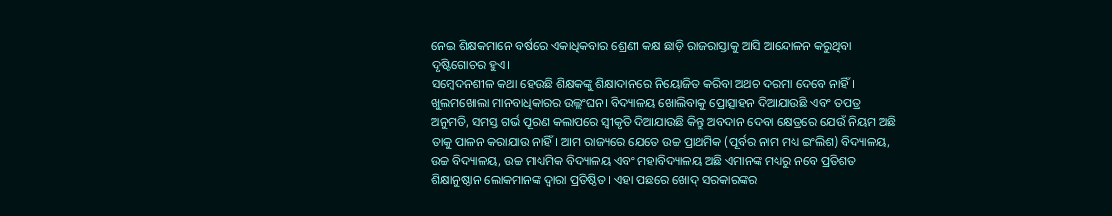ନେଇ ଶିକ୍ଷକମାନେ ବର୍ଷରେ ଏକାଧିକବାର ଶ୍ରେଣୀ କକ୍ଷ ଛାଡ଼ି ରାଜରାସ୍ତାକୁ ଆସି ଆନ୍ଦୋଳନ କରୁଥିବା ଦୃଷ୍ଟିଗୋଚର ହୁଏ।
ସମ୍ବେଦନଶୀଳ କଥା ହେଉଛି ଶିକ୍ଷକଙ୍କୁ ଶିକ୍ଷାଦାନରେ ନିୟୋଜିତ କରିବା ଅଥଚ ଦରମା ଦେବେ ନାହିଁ। ଖୁଲମଖୋଲା ମାନବାଧିକାରର ଉଲ୍ଲଂଘନ। ବିଦ୍ୟାଳୟ ଖୋଲିବାକୁ ପ୍ରୋତ୍ସାହନ ଦିଆଯାଉଛି ଏବଂ ତପତ୍ର ଅନୁମତି, ସମସ୍ତ ଗର୍ଭ ପୂରଣ କଲାପରେ ସ୍ବୀକୃତି ଦିଆଯାଉଛି କିନ୍ତୁ ଅବଦାନ ଦେବା କ୍ଷେତ୍ରରେ ଯେଉଁ ନିୟମ ଅଛି ତାକୁ ପାଳନ କରାଯାଉ ନାହିଁ। ଆମ ରାଜ୍ୟରେ ଯେତେ ଉଚ୍ଚ ପ୍ରାଥମିକ (ପୂର୍ବର ନାମ ମଧ୍ୟ ଇଂଲିଶ) ବିଦ୍ୟାଳୟ, ଉଚ୍ଚ ବିଦ୍ୟାଳୟ, ଉଚ୍ଚ ମାଧ୍ୟମିକ ବିଦ୍ୟାଳୟ ଏବଂ ମହାବିଦ୍ୟାଳୟ ଅଛି ଏମାନଙ୍କ ମଧ୍ୟରୁ ନବେ ପ୍ରତିଶତ ଶିକ୍ଷାନୁଷ୍ଠାନ ଲୋକମାନଙ୍କ ଦ୍ୱାରା ପ୍ରତିଷ୍ଠିତ। ଏହା ପଛରେ ଖୋଦ୍‌ ସରକାରଙ୍କର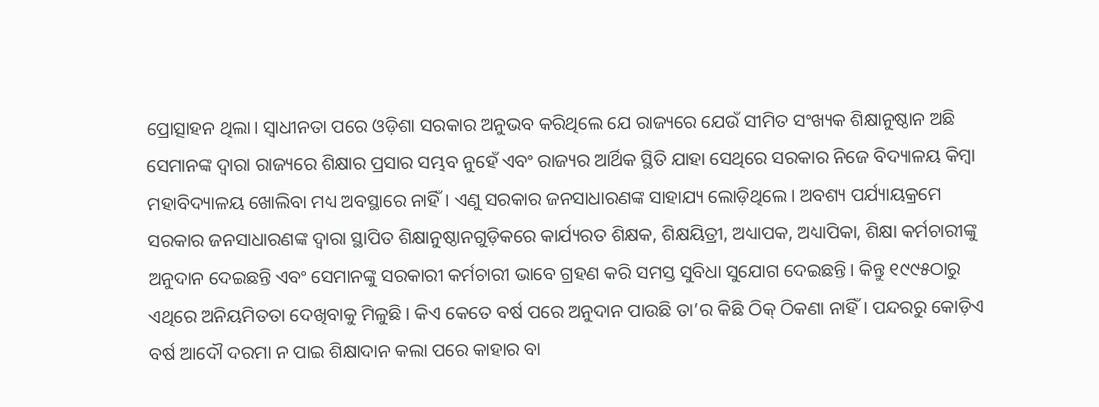ପ୍ରୋତ୍ସାହନ ଥିଲା। ସ୍ବାଧୀନତା ପରେ ଓଡ଼ିଶା ସରକାର ଅନୁଭବ କରିଥିଲେ ଯେ ରାଜ୍ୟରେ ଯେଉଁ ସୀମିତ ସଂଖ୍ୟକ ଶିକ୍ଷାନୁଷ୍ଠାନ ଅଛି ସେମାନଙ୍କ ଦ୍ୱାରା ରାଜ୍ୟରେ ଶିକ୍ଷାର ପ୍ରସାର ସମ୍ଭବ ନୁହେଁ ଏବଂ ରାଜ୍ୟର ଆର୍ଥିକ ସ୍ଥିତି ଯାହା ସେଥିରେ ସରକାର ନିଜେ ବିଦ୍ୟାଳୟ କିମ୍ବା ମହାବିଦ୍ୟାଳୟ ଖୋଲିବା ମଧ୍ୟ ଅବସ୍ଥାରେ ନାହିଁ। ଏଣୁ ସରକାର ଜନସାଧାରଣଙ୍କ ସାହାଯ୍ୟ ଲୋଡ଼ିଥିଲେ। ଅବଶ୍ୟ ପର୍ଯ୍ୟାୟକ୍ରମେ ସରକାର ଜନସାଧାରଣଙ୍କ ଦ୍ୱାରା ସ୍ଥାପିତ ଶିକ୍ଷାନୁଷ୍ଠାନଗୁଡ଼ିକରେ କାର୍ଯ୍ୟରତ ଶିକ୍ଷକ, ଶିକ୍ଷୟିତ୍ରୀ, ଅଧ୍ୟାପକ, ଅଧ୍ୟାପିକା, ଶିକ୍ଷା କର୍ମଚାରୀଙ୍କୁ ଅନୁଦାନ ଦେଇଛନ୍ତି ଏବଂ ସେମାନଙ୍କୁ ସରକାରୀ କର୍ମଚାରୀ ଭାବେ ଗ୍ରହଣ କରି ସମସ୍ତ ସୁବିଧା ସୁଯୋଗ ଦେଇଛନ୍ତି। କିନ୍ତୁ ୧୯୯୫ଠାରୁ ଏଥିରେ ଅନିୟମିତତା ଦେଖିବାକୁ ମିଳୁଛି। କିଏ କେତେ ବର୍ଷ ପରେ ଅନୁଦାନ ପାଉଛି ତା’ର କିଛି ଠିକ୍‌ ଠିକଣା ନାହିଁ। ପନ୍ଦରରୁ କୋଡ଼ିଏ ବର୍ଷ ଆଦୌ ଦରମା ନ ପାଇ ଶିକ୍ଷାଦାନ କଲା ପରେ କାହାର ବା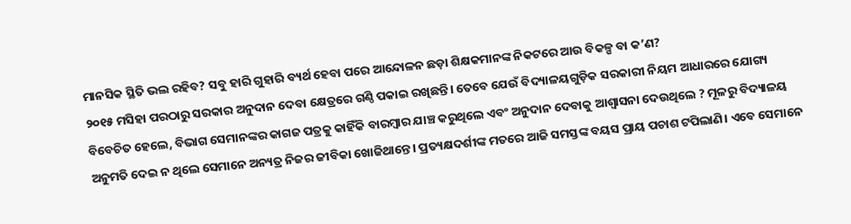ମାନସିକ ସ୍ଥିତି ଭଲ ରହିବ? ସବୁ ହାରି ଗୁହାରି ବ୍ୟର୍ଥ ହେବା ପରେ ଆନ୍ଦୋଳନ ଛଡ଼ା ଶିକ୍ଷକମାନଙ୍କ ନିକଟରେ ଆଉ ବିକଳ୍ପ ବା କ’ଣ?
୨୦୧୫ ମସିହା ପରଠାରୁ ସରକାର ଅନୁଦାନ ଦେବା କ୍ଷେତ୍ରରେ ଗଣ୍ଠି ପକାଇ ରଖିଛନ୍ତି। ତେବେ ଯେଉଁ ବିଦ୍ୟାଳୟଗୁଡ଼ିକ ସରକାରୀ ନିୟମ ଆଧାରରେ ଯୋଗ୍ୟ ବିବେଚିତ ହେଲେ, ବିଭାଗ ସେମାନଙ୍କର କାଗଜ ପତ୍ରକୁ କାହିଁକି ବାରମ୍ବାର ଯାଞ୍ଚ କରୁଥିଲେ ଏବଂ ଅନୁଦାନ ଦେବାକୁ ଆଶ୍ୱାସନା ଦେଉଥିଲେ ? ମୂଳରୁ ବିଦ୍ୟାଳୟ ଅନୁମତି ଦେଇ ନ ଥିଲେ ସେମାନେ ଅନ୍ୟତ୍ର ନିଜର ଜୀବିକା ଖୋଜିଥାନ୍ତେ। ପ୍ରତ୍ୟକ୍ଷଦର୍ଶୀଙ୍କ ମତରେ ଆଜି ସମସ୍ତଙ୍କ ବୟସ ପ୍ରାୟ ପଚାଶ ଟପିଲାଣି। ଏବେ ସେମାନେ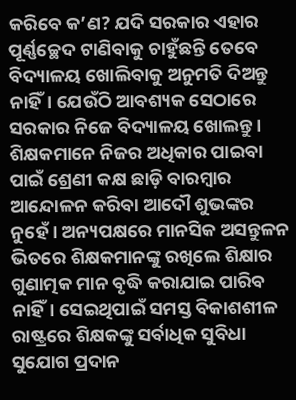କରିବେ କ’ଣ? ଯଦି ସରକାର ଏହାର ପୂର୍ଣ୍ଣଚ୍ଛେଦ ଟାଣିବାକୁ ଚାହୁଁଛନ୍ତି ତେବେ ବିଦ୍ୟାଳୟ ଖୋଲିବାକୁ ଅନୁମତି ଦିଅନ୍ତୁ ନାହିଁ। ଯେଉଁଠି ଆବଶ୍ୟକ ସେଠାରେ ସରକାର ନିଜେ ବିଦ୍ୟାଳୟ ଖୋଲନ୍ତୁ।
ଶିକ୍ଷକମାନେ ନିଜର ଅଧିକାର ପାଇବା ପାଇଁ ଶ୍ରେଣୀ କକ୍ଷ ଛାଡ଼ି ବାରମ୍ବାର ଆନ୍ଦୋଳନ କରିବା ଆଦୌ ଶୁଭଙ୍କର ନୁହେଁ। ଅନ୍ୟପକ୍ଷରେ ମାନସିକ ଅସନ୍ତୁଳନ ଭିତରେ ଶିକ୍ଷକମାନଙ୍କୁ ରଖିଲେ ଶିକ୍ଷାର ଗୁଣାତ୍ମକ ମାନ ବୃଦ୍ଧି କରାଯାଇ ପାରିବ ନାହିଁ। ସେଇଥିପାଇଁ ସମସ୍ତ ବିକାଶଶୀଳ ରାଷ୍ଟ୍ରରେ ଶିକ୍ଷକଙ୍କୁ ସର୍ବାଧିକ ସୁବିଧା ସୁଯୋଗ ପ୍ରଦାନ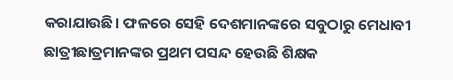କରାଯାଉଛି। ଫଳରେ ସେହି ଦେଶମାନଙ୍କରେ ସବୁଠାରୁ ମେଧାବୀ ଛାତ୍ରୀଛାତ୍ରମାନଙ୍କର ପ୍ରଥମ ପସନ୍ଦ ହେଉଛି ଶିକ୍ଷକ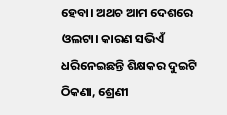ହେବା। ଅଥଚ ଆମ ଦେଶରେ ଓଲଟା। କାରଣ ସଭିଏଁ ଧରିନେଇଛନ୍ତି ଶିକ୍ଷକର ଦୁଇଟି ଠିକଣା, ଶ୍ରେଣୀ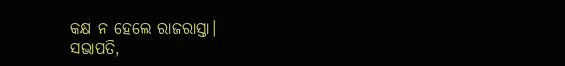କକ୍ଷ ନ ହେଲେ ରାଜରାସ୍ତା।
ସଭାପତି,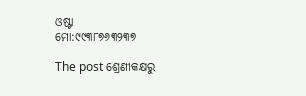ଓଷ୍ଟା
ମୋ:୯୯୩୮୭୬୩୨୩୭

The post ଶ୍ରେଣୀକକ୍ଷରୁ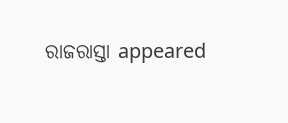ରାଜରାସ୍ତା appeared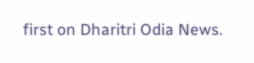first on Dharitri Odia News.